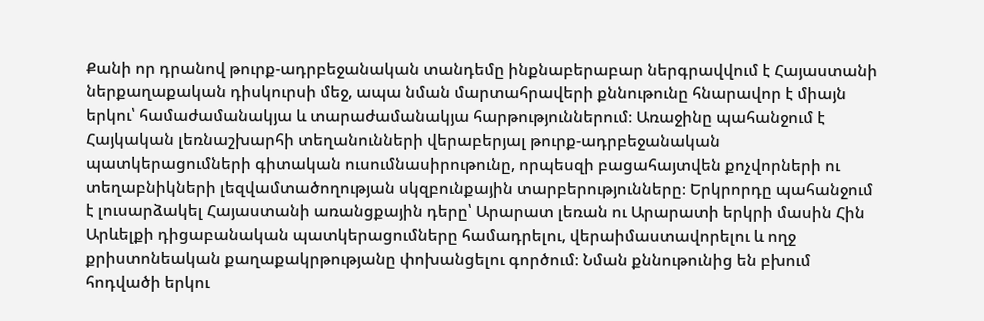Քանի որ դրանով թուրք-ադրբեջանական տանդեմը ինքնաբերաբար ներգրավվում է Հայաստանի ներքաղաքական դիսկուրսի մեջ, ապա նման մարտահրավերի քննութունը հնարավոր է միայն երկու՝ համաժամանակյա և տարաժամանակյա հարթություններում։ Առաջինը պահանջում է Հայկական լեռնաշխարհի տեղանունների վերաբերյալ թուրք-ադրբեջանական պատկերացումների գիտական ուսումնասիրութունը, որպեսզի բացահայտվեն քոչվորների ու տեղաբնիկների լեզվամտածողության սկզբունքային տարբերությունները։ Երկրորդը պահանջում է լուսարձակել Հայաստանի առանցքային դերը՝ Արարատ լեռան ու Արարատի երկրի մասին Հին Արևելքի դիցաբանական պատկերացումները համադրելու, վերաիմաստավորելու և ողջ քրիստոնեական քաղաքակրթությանը փոխանցելու գործում։ Նման քննութունից են բխում հոդվածի երկու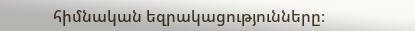հիմնական եզրակացությունները։